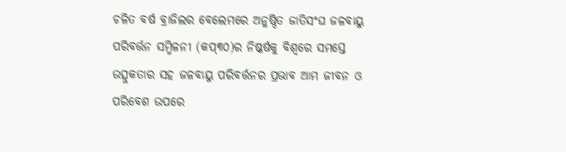ଚଳିତ ବର୍ଷ ବ୍ରାଜିଲର ବେଲେମରେ ଅନୁଷ୍ଠିତ ଜାତିସଂଘ ଜଳବାୟୁ ପରିବର୍ତ୍ତନ ସମ୍ମିଳନୀ (କପ୍୩୦)ର ନିଷ୍କର୍ଷକୁ ବିଶ୍ୱରେ ସମସ୍ତେ ଉତ୍ସୁକତାର ସହ ଜଳବାୟୁ ପରିବର୍ତ୍ତନର ପ୍ରଭାବ ଆମ ଜୀବନ ଓ ପରିବେଶ ଉପରେ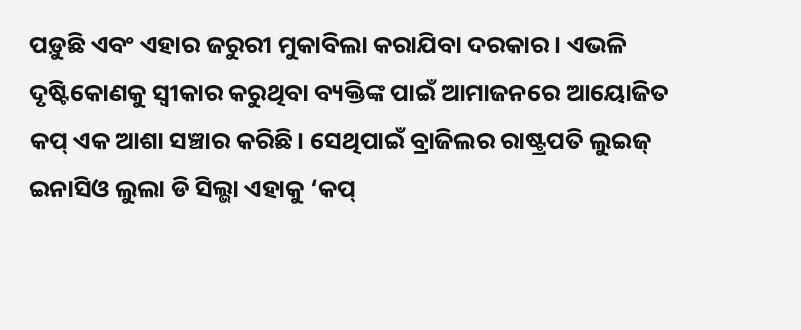ପଡ଼ୁଛି ଏବଂ ଏହାର ଜରୁରୀ ମୁକାବିଲା କରାଯିବା ଦରକାର। ଏଭଳି ଦୃଷ୍ଟିକୋଣକୁ ସ୍ବୀକାର କରୁଥିବା ବ୍ୟକ୍ତିଙ୍କ ପାଇଁ ଆମାଜନରେ ଆୟୋଜିତ କପ୍ ଏକ ଆଶା ସଞ୍ଚାର କରିଛି। ସେଥିପାଇଁ ବ୍ରାଜିଲର ରାଷ୍ଟ୍ରପତି ଲୁଇଜ୍ ଇନାସିଓ ଲୁଲା ଡି ସିଲ୍ଭା ଏହାକୁ ‘କପ୍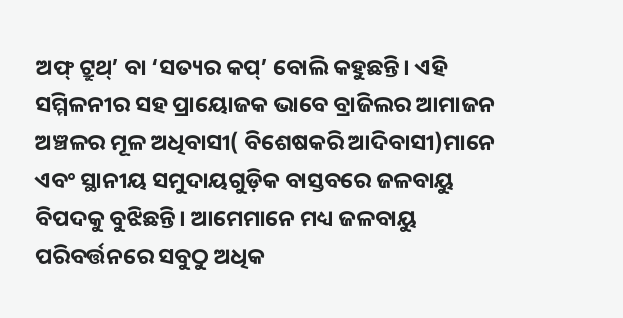ଅଫ୍ ଟ୍ରୁଥ୍’ ବା ‘ସତ୍ୟର କପ୍’ ବୋଲି କହୁଛନ୍ତି। ଏହି ସମ୍ମିଳନୀର ସହ ପ୍ରାୟୋଜକ ଭାବେ ବ୍ରାଜିଲର ଆମାଜନ ଅଞ୍ଚଳର ମୂଳ ଅଧିବାସୀ( ବିଶେଷକରି ଆଦିବାସୀ)ମାନେ ଏବଂ ସ୍ଥାନୀୟ ସମୁଦାୟଗୁଡ଼ିକ ବାସ୍ତବରେ ଜଳବାୟୁ ବିପଦକୁ ବୁଝିଛନ୍ତି। ଆମେମାନେ ମଧ୍ୟ ଜଳବାୟୁ ପରିବର୍ତ୍ତନରେ ସବୁଠୁ ଅଧିକ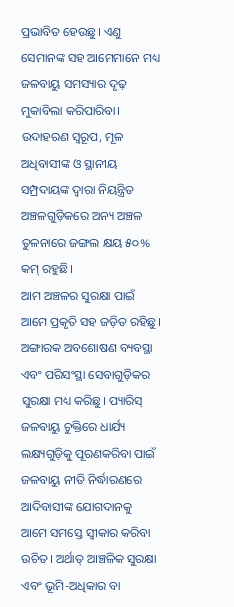ପ୍ରଭାବିତ ହେଉଛୁ। ଏଣୁ ସେମାନଙ୍କ ସହ ଆମେମାନେ ମଧ୍ୟ ଜଳବାୟୁ ସମସ୍ୟାର ଦୃଢ଼ ମୁକାବିଲା କରିପାରିବା। ଉଦାହରଣ ସ୍ବରୂପ, ମୂଳ ଅଧିବାସୀଙ୍କ ଓ ସ୍ଥାନୀୟ ସମ୍ପ୍ରଦାୟଙ୍କ ଦ୍ୱାରା ନିୟନ୍ତ୍ରିତ ଅଞ୍ଚଳଗୁଡ଼ିକରେ ଅନ୍ୟ ଅଞ୍ଚଳ ତୁଳନାରେ ଜଙ୍ଗଲ କ୍ଷୟ ୫୦% କମ୍ ରହୁଛି।
ଆମ ଅଞ୍ଚଳର ସୁରକ୍ଷା ପାଇଁ ଆମେ ପ୍ରକୃତି ସହ ଜଡ଼ିତ ରହିଛୁ। ଅଙ୍ଗାରକ ଅବଶୋଷଣ ବ୍ୟବସ୍ଥା ଏବଂ ପରିସଂସ୍ଥା ସେବାଗୁଡ଼ିକର ସୁରକ୍ଷା ମଧ୍ୟ କରିଛୁ। ପ୍ୟାରିସ୍ ଜଳବାୟୁ ଚୁକ୍ତିରେ ଧାର୍ଯ୍ୟ ଲକ୍ଷ୍ୟଗୁଡ଼ିକୁ ପୂରଣକରିବା ପାଇଁ ଜଳବାୟୁ ନୀତି ନିର୍ଦ୍ଧାରଣରେ ଆଦିବାସୀଙ୍କ ଯୋଗଦାନକୁ ଆମେ ସମସ୍ତେ ସ୍ବୀକାର କରିବା ଉଚିତ। ଅର୍ଥାତ୍ ଆଞ୍ଚଳିକ ସୁରକ୍ଷା ଏବଂ ଭୂମି-ଅଧିକାର ବା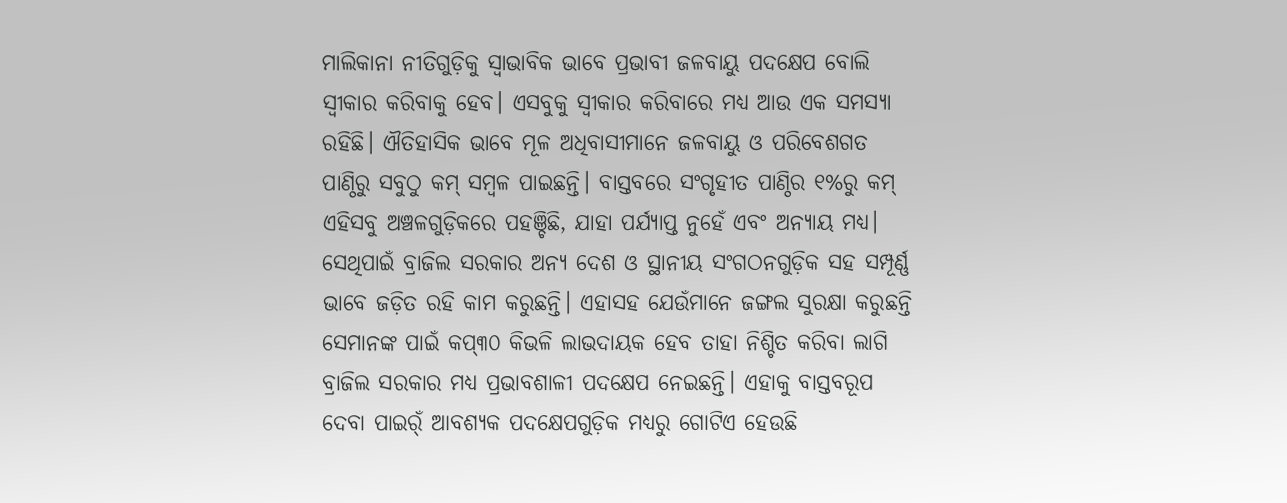ମାଲିକାନା ନୀତିଗୁଡ଼ିକୁ ସ୍ବାଭାବିକ ଭାବେ ପ୍ରଭାବୀ ଜଳବାୟୁ ପଦକ୍ଷେପ ବୋଲି ସ୍ବୀକାର କରିବାକୁ ହେବ। ଏସବୁକୁ ସ୍ବୀକାର କରିବାରେ ମଧ୍ୟ ଆଉ ଏକ ସମସ୍ୟା ରହିଛି। ଐତିହାସିକ ଭାବେ ମୂଳ ଅଧିବାସୀମାନେ ଜଳବାୟୁ ଓ ପରିବେଶଗତ ପାଣ୍ଠିରୁ ସବୁଠୁ କମ୍ ସମ୍ବଳ ପାଇଛନ୍ତି। ବାସ୍ତବରେ ସଂଗୃହୀତ ପାଣ୍ଠିର ୧%ରୁ କମ୍ ଏହିସବୁ ଅଞ୍ଚଳଗୁଡ଼ିକରେ ପହଞ୍ଚିଛି, ଯାହା ପର୍ଯ୍ୟାପ୍ତ ନୁହେଁ ଏବଂ ଅନ୍ୟାୟ ମଧ୍ୟ। ସେଥିପାଇଁ ବ୍ରାଜିଲ ସରକାର ଅନ୍ୟ ଦେଶ ଓ ସ୍ଥାନୀୟ ସଂଗଠନଗୁଡ଼ିକ ସହ ସମ୍ପୂର୍ଣ୍ଣ ଭାବେ ଜଡ଼ିତ ରହି କାମ କରୁଛନ୍ତି। ଏହାସହ ଯେଉଁମାନେ ଜଙ୍ଗଲ ସୁରକ୍ଷା କରୁଛନ୍ତି ସେମାନଙ୍କ ପାଇଁ କପ୍୩୦ କିଭଳି ଲାଭଦାୟକ ହେବ ତାହା ନିଶ୍ଚିତ କରିବା ଲାଗି ବ୍ରାଜିଲ ସରକାର ମଧ୍ୟ ପ୍ରଭାବଶାଳୀ ପଦକ୍ଷେପ ନେଇଛନ୍ତି। ଏହାକୁ ବାସ୍ତବରୂପ ଦେବା ପାଇର୍ଁ ଆବଶ୍ୟକ ପଦକ୍ଷେପଗୁଡ଼ିକ ମଧ୍ୟରୁ ଗୋଟିଏ ହେଉଛି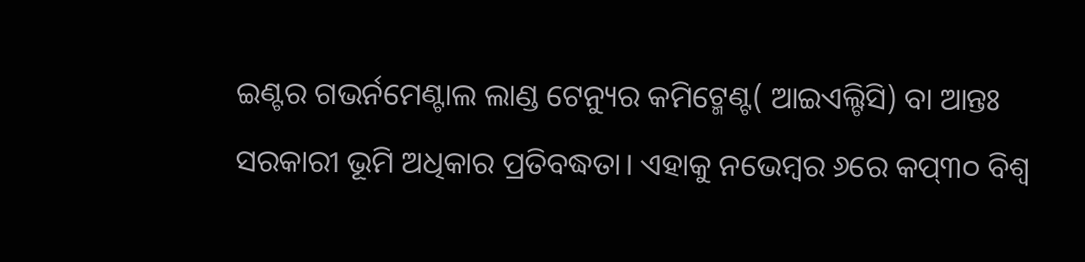ଇଣ୍ଟର ଗଭର୍ନମେଣ୍ଟାଲ ଲାଣ୍ଡ ଟେନ୍ୟୁର କମିଟ୍ମେଣ୍ଟ( ଆଇଏଲ୍ଟିସି) ବା ଆନ୍ତଃ ସରକାରୀ ଭୂମି ଅଧିକାର ପ୍ରତିବଦ୍ଧତା। ଏହାକୁ ନଭେମ୍ବର ୬ରେ କପ୍୩୦ ବିଶ୍ୱ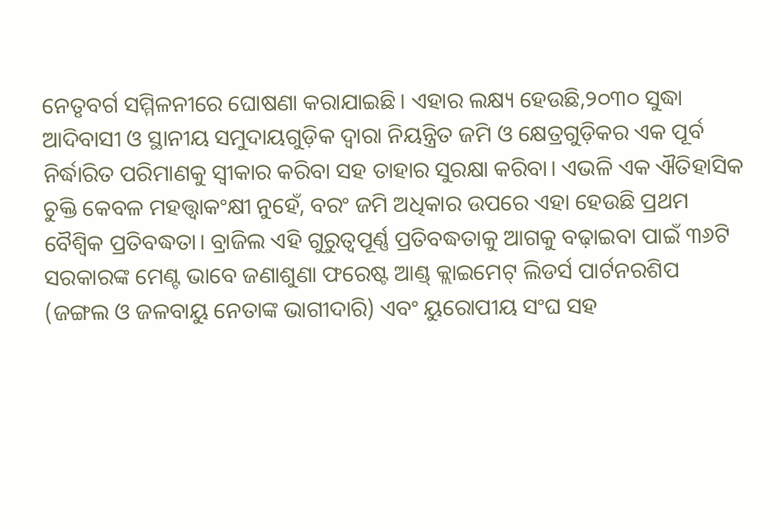ନେତୃବର୍ଗ ସମ୍ମିଳନୀରେ ଘୋଷଣା କରାଯାଇଛି। ଏହାର ଲକ୍ଷ୍ୟ ହେଉଛି,୨୦୩୦ ସୁଦ୍ଧା ଆଦିବାସୀ ଓ ସ୍ଥାନୀୟ ସମୁଦାୟଗୁଡ଼ିକ ଦ୍ୱାରା ନିୟନ୍ତ୍ରିତ ଜମି ଓ କ୍ଷେତ୍ରଗୁଡ଼ିକର ଏକ ପୂର୍ବ ନିର୍ଦ୍ଧାରିତ ପରିମାଣକୁ ସ୍ବୀକାର କରିବା ସହ ତାହାର ସୁରକ୍ଷା କରିବା। ଏଭଳି ଏକ ଐତିହାସିକ ଚୁକ୍ତି କେବଳ ମହତ୍ତ୍ୱାକଂକ୍ଷୀ ନୁହେଁ, ବରଂ ଜମି ଅଧିକାର ଉପରେ ଏହା ହେଉଛି ପ୍ରଥମ ବୈଶ୍ୱିକ ପ୍ରତିବଦ୍ଧତା। ବ୍ରାଜିଲ ଏହି ଗୁରୁତ୍ୱପୂର୍ଣ୍ଣ ପ୍ରତିବଦ୍ଧତାକୁ ଆଗକୁ ବଢ଼ାଇବା ପାଇଁ ୩୬ଟି ସରକାରଙ୍କ ମେଣ୍ଟ ଭାବେ ଜଣାଶୁଣା ଫରେଷ୍ଟ ଆଣ୍ଡ୍ କ୍ଲାଇମେଟ୍ ଲିଡର୍ସ ପାର୍ଟନରଶିପ (ଜଙ୍ଗଲ ଓ ଜଳବାୟୁ ନେତାଙ୍କ ଭାଗୀଦାରି) ଏବଂ ୟୁରୋପୀୟ ସଂଘ ସହ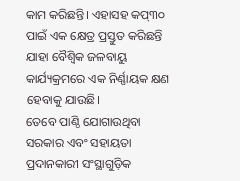କାମ କରିଛନ୍ତି। ଏହାସହ କପ୍୩୦ ପାଇଁ ଏକ କ୍ଷେତ୍ର ପ୍ରସ୍ତୁତ କରିଛନ୍ତି ଯାହା ବୈଶ୍ୱିକ ଜଳବାୟୁ କାର୍ଯ୍ୟକ୍ରମରେ ଏକ ନିର୍ଣ୍ଣାୟକ କ୍ଷଣ ହେବାକୁ ଯାଉଛି।
ତେବେ ପାଣ୍ଠି ଯୋଗାଉଥିବା ସରକାର ଏବଂ ସହାୟତା ପ୍ରଦାନକାରୀ ସଂସ୍ଥାଗୁଡ଼ିକ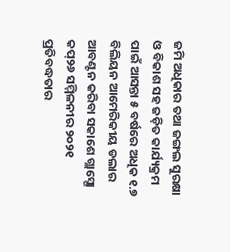ଜମି ଅଧିକାର ତଥା ଜଙ୍ଗଲ ସୁରକ୍ଷା ଓ ବିକାଶ ସହ ଜଡ଼ିତ କାର୍ଯ୍ୟକ୍ରମ ପାଇଁ ଆସନ୍ତା ୫ ବର୍ଷରେ ଅଧିକ ୧.୭ ବିଲିୟନ ଆମେରିକୀୟ ଡଲାର ଆବଣ୍ଟନ କରିବା ସକାଶେ ଗ୍ଲାସ୍ଗୋ କପ୍୨୬ ସମ୍ମିଳନୀର ୨୦୨୧ ପ୍ରତିବଦ୍ଧତାର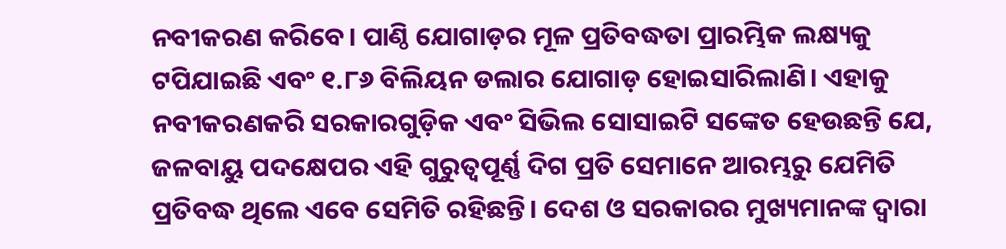ନବୀକରଣ କରିବେ। ପାଣ୍ଠି ଯୋଗାଡ଼ର ମୂଳ ପ୍ରତିବଦ୍ଧତା ପ୍ରାରମ୍ଭିକ ଲକ୍ଷ୍ୟକୁ ଟପିଯାଇଛି ଏବଂ ୧.୮୬ ବିଲିୟନ ଡଲାର ଯୋଗାଡ଼ ହୋଇସାରିଲାଣି। ଏହାକୁ ନବୀକରଣକରି ସରକାରଗୁଡ଼ିକ ଏବଂ ସିଭିଲ ସୋସାଇଟି ସଙ୍କେତ ହେଉଛନ୍ତି ଯେ, ଜଳବାୟୁ ପଦକ୍ଷେପର ଏହି ଗୁରୁତ୍ୱପୂର୍ଣ୍ଣ ଦିଗ ପ୍ରତି ସେମାନେ ଆରମ୍ଭରୁ ଯେମିତି ପ୍ରତିବଦ୍ଧ ଥିଲେ ଏବେ ସେମିତି ରହିଛନ୍ତି। ଦେଶ ଓ ସରକାରର ମୁଖ୍ୟମାନଙ୍କ ଦ୍ୱାରା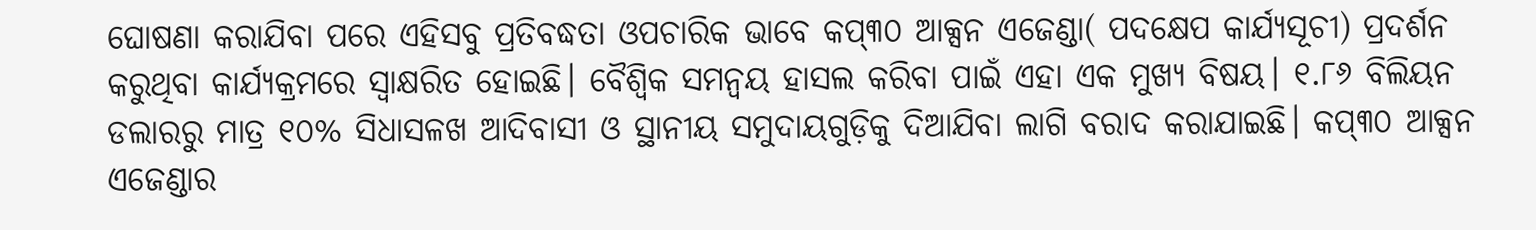ଘୋଷଣା କରାଯିବା ପରେ ଏହିସବୁ ପ୍ରତିବଦ୍ଧତା ଓପଚାରିକ ଭାବେ କପ୍୩୦ ଆକ୍ସନ ଏଜେଣ୍ଡା( ପଦକ୍ଷେପ କାର୍ଯ୍ୟସୂଚୀ) ପ୍ରଦର୍ଶନ କରୁଥିବା କାର୍ଯ୍ୟକ୍ରମରେ ସ୍ବାକ୍ଷରିତ ହୋଇଛି। ବୈଶ୍ୱିକ ସମନ୍ବୟ ହାସଲ କରିବା ପାଇଁ ଏହା ଏକ ମୁଖ୍ୟ ବିଷୟ। ୧.୮୬ ବିଲିୟନ ଡଲାରରୁ ମାତ୍ର ୧୦% ସିଧାସଳଖ ଆଦିବାସୀ ଓ ସ୍ଥାନୀୟ ସମୁଦାୟଗୁଡ଼ିକୁ ଦିଆଯିବା ଲାଗି ବରାଦ କରାଯାଇଛି। କପ୍୩୦ ଆକ୍ସନ ଏଜେଣ୍ଡାର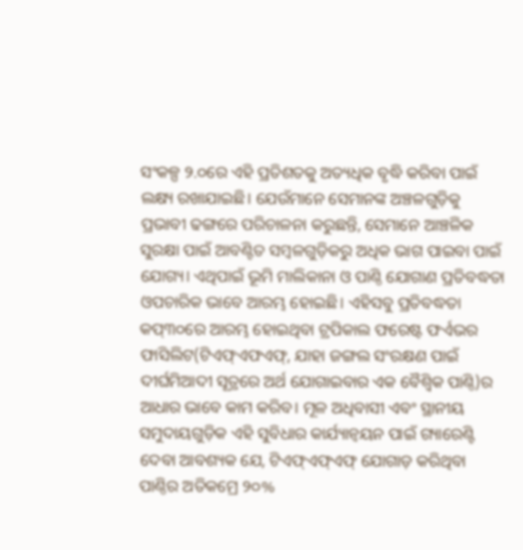ସଂକଳ୍ପ ୨.୦ରେ ଏହି ପ୍ରତିଶତକୁ ଅତ୍ୟଧିକ ବୃଦ୍ଧି କରିବା ପାଇଁ ଲକ୍ଷ୍ୟ ରଖାଯାଇଛି। ଯେଉଁମାନେ ସେମାନଙ୍କ ଅଞ୍ଚଳଗୁଡ଼ିକୁ ପ୍ରଭାବୀ ଢଙ୍ଗରେ ପରିଚାଳନା କରୁଛନ୍ତି, ସେମାନେ ଆଞ୍ଚଳିକ ସୁରକ୍ଷା ପାଇଁ ଆବଣ୍ଟିତ ସମ୍ବଳଗୁଡ଼ିକରୁ ଅଧିକ ଭାଗ ପାଇବା ପାଇଁ ଯୋଗ୍ୟ। ଏଥିପାଇଁ ଭୂମି ମାଲିକାନା ଓ ପାଣ୍ଠି ଯୋଗାଣ ପ୍ରତିବଦ୍ଧତା ଓପଚାରିକ ଭାବେ ଆରମ୍ଭ ହୋଇଛି। ଏହିସବୁ ପ୍ରତିବଦ୍ଧତା କପ୍୩୦ରେ ଆରମ୍ଭ ହୋଇଥିବା ଟ୍ରପିକାଲ ଫରେଷ୍ଟ ଫର୍ଏଭର ଫାସିଲିଟ(ଟିଏଫ୍ଏଫଏଫ୍, ଯାହା ଜଙ୍ଗଲ ସଂରକ୍ଷଣ ପାଇଁ ଦୀର୍ଘମିଆଦୀ ସୂତ୍ରରେ ଅର୍ଥ ଯୋଗାଇବାର ଏକ ବୈଶ୍ୱିକ ପାଣ୍ଠି)ର ଆଧାର ଭାବେ କାମ କରିବ। ମୂଳ ଅଧିବାସୀ ଏବଂ ସ୍ଥାନୀୟ ସମୁଦାୟଗୁଡ଼ିକ ଏହି ସୁବିଧାର କାର୍ଯ୍ୟାନ୍ବୟନ ପାଇଁ ଗ୍ୟାରେଣ୍ଟି ଦେବା ଆବଶ୍ୟକ ଯେ, ଟିଏଫ୍ଏଫ୍ଏଫ୍ ଯୋଗାଡ଼ କରିଥିବା ପାଣ୍ଠିର ଅତିକମ୍ରେ ୨୦%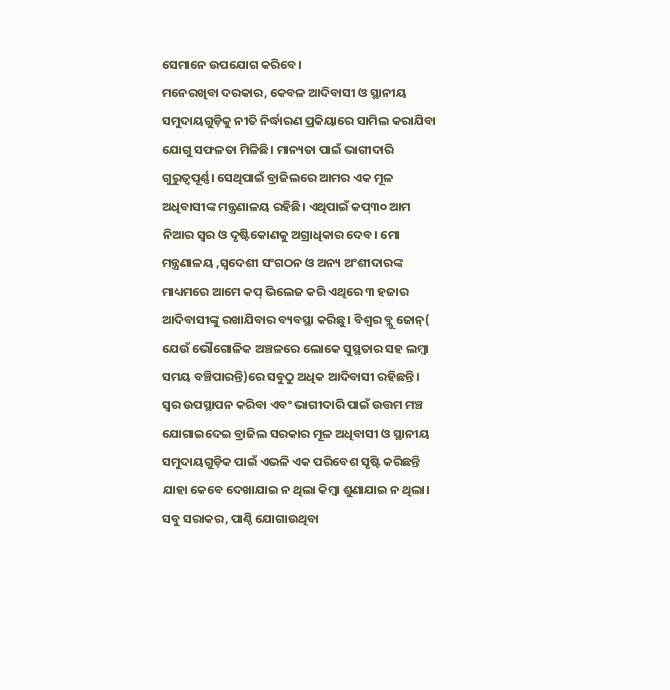ସେମାନେ ଉପଯୋଗ କରିବେ।
ମନେରଖିବା ଦରକାର, କେବଳ ଆଦିବାସୀ ଓ ସ୍ଥାନୀୟ ସମୁଦାୟଗୁଡ଼ିକୁ ନୀତି ନିର୍ଦ୍ଧାରଣ ପ୍ରକିୟାରେ ସାମିଲ କରାଯିବା ଯୋଗୁ ସଫଳତା ମିଳିଛି। ମାନ୍ୟତା ପାଇଁ ଭାଗୀଦାରି ଗୁରୁତ୍ୱପୂର୍ଣ୍ଣ। ସେଥିପାଇଁ ବ୍ରାଜିଲରେ ଆମର ଏକ ମୂଳ ଅଧିବାସୀଙ୍କ ମନ୍ତ୍ରଣାଳୟ ରହିଛି। ଏଥିପାଇଁ କପ୍୩୦ ଆମ ନିଆର ସ୍ବର ଓ ଦୃଷ୍ଟିକୋଣକୁ ଅଗ୍ରାଧିକାର ଦେବ। ମୋ ମନ୍ତ୍ରଣାଳୟ ,ସ୍ବଦେଶୀ ସଂଗଠନ ଓ ଅନ୍ୟ ଅଂଶୀଦାରଙ୍କ ମାଧ୍ୟମରେ ଆମେ କପ୍ ଭିଲେଜ କରି ଏଥିରେ ୩ ହଜାର ଆଦିବାସୀଙ୍କୁ ରଖାଯିବାର ବ୍ୟବସ୍ଥା କରିଛୁ। ବିଶ୍ୱର ବ୍ଲୁ ଜୋନ୍( ଯେଉଁ ଭୌଗୋଳିକ ଅଞ୍ଚଳରେ ଲୋକେ ସୁସ୍ଥତାର ସହ ଲମ୍ବା ସମୟ ବଞ୍ଚିପାରନ୍ତି)ରେ ସବୁଠୁ ଅଧିକ ଆଦିବାସୀ ରହିଛନ୍ତି। ସ୍ବର ଉପସ୍ଥାପନ କରିବା ଏବଂ ଭାଗୀଦାରି ପାଇଁ ଉତ୍ତମ ମଞ୍ଚ ଯୋଗାଇଦେଇ ବ୍ରାଜିଲ ସରକାର ମୂଳ ଅଧିବାସୀ ଓ ସ୍ଥାନୀୟ ସମୁଦାୟଗୁଡ଼ିକ ପାଇଁ ଏଭଳି ଏକ ପରିବେଶ ସୃଷ୍ଟି କରିଛନ୍ତି ଯାହା କେବେ ଦେଖାଯାଇ ନ ଥିଲା କିମ୍ବା ଶୁଣାଯାଇ ନ ଥିଲା। ସବୁ ସରାକର, ପାଣ୍ଠି ଯୋଗାଉଥିବା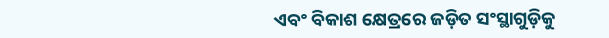ଏବଂ ବିକାଶ କ୍ଷେତ୍ରରେ ଜଡ଼ିତ ସଂସ୍ଥାଗୁଡ଼ିକୁ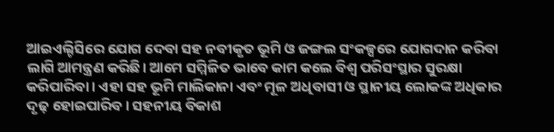ଆଇଏଲ୍ଟିସିରେ ଯୋଗ ଦେବା ସହ ନବୀକୃତ ଭୂମି ଓ ଜଙ୍ଗଲ ସଂକଳ୍ପରେ ଯୋଗଦାନ କରିବା ଲାଗି ଆମନ୍ତ୍ରଣ କରିଛି। ଆମେ ସମ୍ମିଳିତ ଭାବେ କାମ କଲେ ବିଶ୍ୱ ପରିସଂସ୍ଥାର ସୁରକ୍ଷା କରିପାରିବା। ଏହା ସହ ଭୂମି ମାଲିକାନା ଏବଂ ମୂଳ ଅଧିବାସୀ ଓ ସ୍ଥାନୀୟ ଲୋକଙ୍କ ଅଧିକାର ଦୃଢ଼ ହୋଇପାରିବ। ସହନୀୟ ବିକାଶ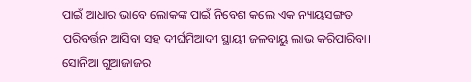ପାଇଁ ଆଧାର ଭାବେ ଲୋକଙ୍କ ପାଇଁ ନିବେଶ କଲେ ଏକ ନ୍ୟାୟସଙ୍ଗତ ପରିବର୍ତ୍ତନ ଆସିବା ସହ ଦୀର୍ଘମିଆଦୀ ସ୍ଥାୟୀ ଜଳବାୟୁ ଲାଭ କରିପାରିବା।
ସୋନିଆ ଗୁଆଜାଜର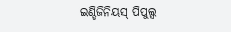ଇଣ୍ଡିଜିନିୟସ୍ ପିପୁଲ୍ସ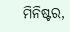ମିନିଷ୍ଟର,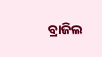ବ୍ରାଜିଲ